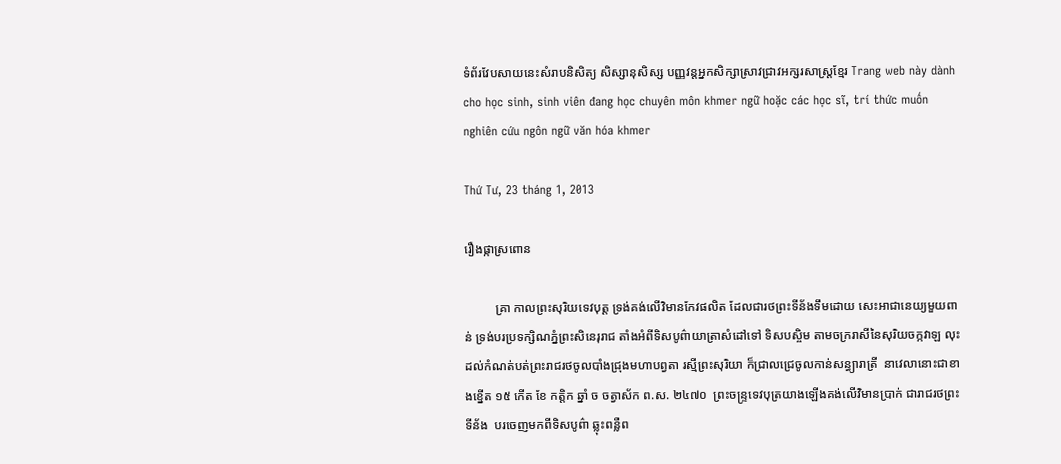ទំព័រវែបសាយនេះសំរាបនិសិត្យ សិស្សានុសិស្ស បញ្ញវន្តអ្នកសិក្សាស្រាវជ្រាវអក្សរសាស្ត្រខ្មែរ Trang web này dành cho học sinh, sinh viên đang học chuyên môn khmer ngữ hoặc các học sĩ, trí thức muốn nghiên cứu ngôn ngữ văn hóa khmer

Thứ Tư, 23 tháng 1, 2013

រឿងផ្កាស្រពោន

          គ្រា កាលព្រះសុរិយទេវបុត្ត ទ្រង់គង់លើវិមានកែវផលិត ដែលជារថព្រះទីន័ងទឹមដោយ សេះអាជានេយ្យមួយពាន់ ទ្រង់បរប្រទក្សិណភ្នំព្រះសិនេរុរាជ តាំងអំពីទិសបូព៌ាយាត្រាសំដៅទៅ ទិសបស្ចិម តាមចក្ររាសីនៃសុរិយចក្កវាឡ លុះដល់កំណត់បត់ព្រះរាជរថចូលបាំងជ្រុងមហាបព្វតា រស្មីព្រះសុរិយា ក៏ជ្រាលជ្រេចូលកាន់សន្ធ្យារាត្រី  នាវេលានោះជាខាងខ្នើត ១៥ កើត ខែ កត្តិក ឆ្នាំ ច ចត្វាស័ក ព.ស. ២៤៧០  ព្រះចន្ទ្រទេវបុត្រយាងឡើងគង់លើវិមានប្រាក់ ជារាជរថព្រះទីន័ង  បរចេញមកពីទិសបូព៌ា ឆ្លុះពន្លឺព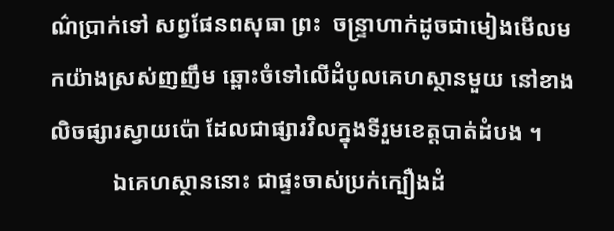ណ៌ប្រាក់ទៅ សព្វផែនពសុធា ព្រះ  ចន្ទ្រាហាក់ដូចជាមៀងមើលមកយ៉ាងស្រស់ញញឹម ឆ្ពោះចំទៅលើដំបូលគេហស្ថានមួយ នៅខាងលិចផ្សារស្វាយប៉ោ ដែលជាផ្សារវិលក្នុងទីរួមខេត្តបាត់ដំបង ។
           ឯគេហស្ថាននោះ ជាផ្ទះចាស់ប្រក់ក្បឿងដំ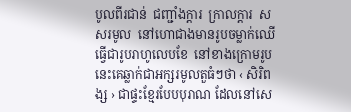បូលពីរជាន់  ជញ្ជាំងក្ដារ  ក្រាលក្ដារ  សសរមូល  នៅហោជាងមានរូបចម្លាក់ឈើធ្វើជារូបរាហូលេបខែ  នៅខាងក្រោមរូបនេះគេឆ្លាក់ជាអក្សរមូលតួធំៗថា ‹ សិរិពង្ស › ជាផ្ទះខ្មែរបែបបុរាណ ដែលនៅសេ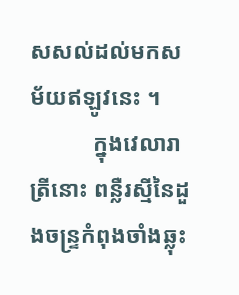សសល់ដល់មកសម័យឥឡូវនេះ ។
           ក្នុងវេលារាត្រីនោះ ពន្លឺរស្មីនៃដួងចន្ទ្រកំពុងចាំងឆ្លុះ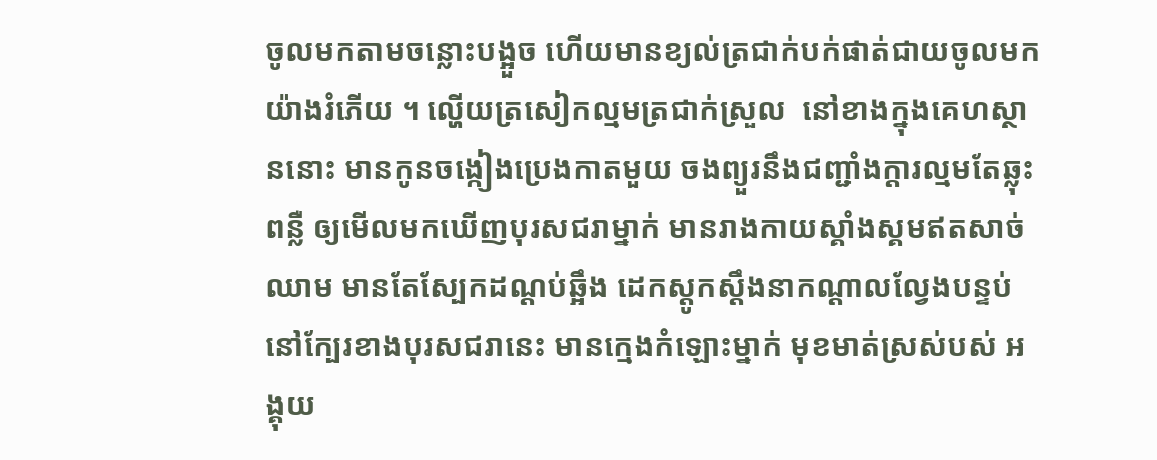ចូលមកតាមចន្លោះបង្អួច ហើយមានខ្យល់ត្រជាក់បក់ផាត់ជាយចូលមកយ៉ាងរំភើយ ។ ល្ហើយត្រសៀកល្មមត្រជាក់ស្រួល  នៅខាងក្នុងគេហស្ថាននោះ មានកូនចង្កៀងប្រេងកាតមួយ ចងព្យួរនឹងជញ្ជាំងក្ដារល្មមតែឆ្លុះពន្លឺ ឲ្យមើលមកឃើញបុរសជរាម្នាក់ មានរាងកាយស្គាំងស្គមឥតសាច់ឈាម មានតែស្បែកដណ្ដប់ឆ្អឹង ដេកស្ដូកស្ដឹងនាកណ្ដាលល្វែងបន្ទប់  នៅក្បែរខាងបុរសជរានេះ មានក្មេងកំឡោះម្នាក់ មុខមាត់ស្រស់បស់ អង្គុយ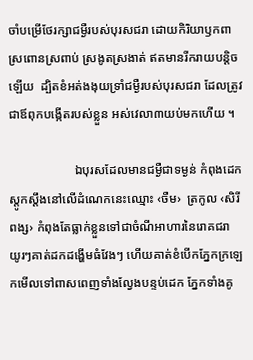ចាំបម្រើថែរក្សាជម្ងឺរបស់បុរសជរា ដោយកិរិយាឫកពាស្រពោនស្រពាប់ ស្រងូតស្រងាត់ ឥតមានរីករាយបន្តិចឡើយ  ដ្បិតខំអត់ងងុយទ្រាំជម្ងឺរបស់បុរសជរា ដែលត្រូវជាឪពុកបង្កើតរបស់ខ្លួន អស់វេលា៣យប់មកហើយ ។

                     ឯបុរសដែលមានជម្ងឺជាទម្ងន់ កំពុងដេកស្ដូកស្ដឹងនៅលើដំណេកនេះឈ្មោះ ‹ចឺម›  ត្រកូល ‹សិរីពង្ស› កំពុងតែធ្លាក់ខ្លួនទៅជាចំណីអាហារនៃរោគជរា យូរៗគាត់ដកដង្ហើមធំវែងៗ ហើយគាត់ខំបើកភ្នែកក្រឡេកមើលទៅពាសពេញទាំងល្វែងបន្ទប់ដេក ភ្នែកទាំងគូ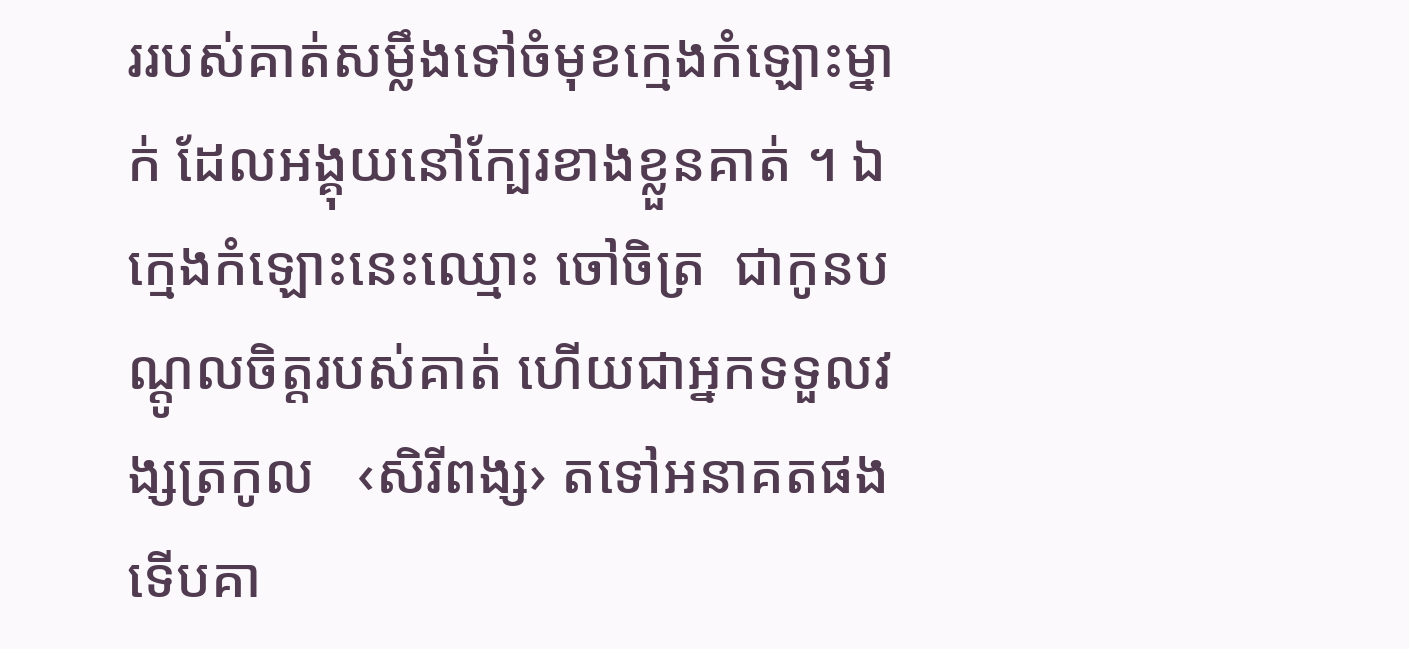ររបស់គាត់សម្លឹងទៅចំមុខក្មេងកំឡោះម្នាក់ ដែលអង្គុយនៅក្បែរខាងខ្លួនគាត់ ។ ឯក្មេងកំឡោះនេះឈ្មោះ ចៅចិត្រ  ជាកូនបណ្ដូលចិត្តរបស់គាត់ ហើយជាអ្នកទទួលវង្សត្រកូល   ‹សិរីពង្ស› តទៅអនាគតផង ទើបគា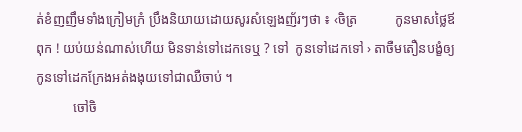ត់ខំញញឹមទាំងក្រៀមក្រំ ប្រឹងនិយាយដោយសូរសំឡេងញ័រៗថា ៖ ‹ចិត្រ           កូនមាសថ្លៃឪពុក ! យប់យន់ណាស់ហើយ មិនទាន់ទៅដេកទេឬ ? ទៅ  កូនទៅដេកទៅ › តាចឺមតឿនបង្ខំឲ្យកូនទៅដេកក្រែងអត់ងងុយទៅជាឈឺចាប់ ។
           ចៅចិ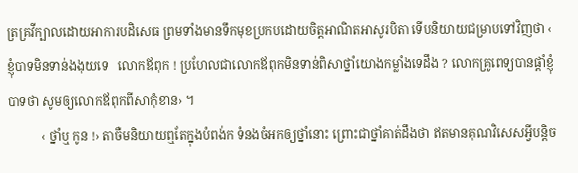ត្រគ្រវីក្បាលដោយអាការបដិសេធ ព្រមទាំងមានទឹកមុខប្រកបដោយចិត្តអាណិតអាសូរបិតា ទើបនិយាយជម្រាបទៅវិញថា ‹ ខ្ញុំបាទមិនទាន់ងងុយទេ   លោកឪពុក ! ប្រហែលជាលោកឪពុកមិនទាន់ពិសាថ្នាំយោងកម្លាំងទេដឹង ? លោកគ្រូពេទ្យបានផ្ដាំខ្ញុំបាទថា សូមឲ្យលោកឪពុកពីសាកុំខាន› ។
           ‹ ថ្នាំឬ កូន !› តាចឺមនិយាយឮតែក្នុងបំពង់ក ទំនងចំអកឲ្យថ្នាំនោះ ព្រោះជាថ្នាំគាត់ដឹងថា ឥតមានគុណវិសេសអ្វីបន្តិច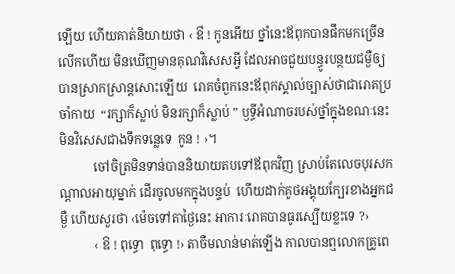ឡើយ ហើយគាត់និយាយថា ‹ ឳ ! កូនអើយ ថ្នាំនេះឪពុកបានផឹកមកច្រើនលើកហើយ មិនឃើញមានគុណវិសេសអ្វី ដែលអាចជួយបន្ធូរបន្ថយជម្ងឺឲ្យបានស្រាកស្រាន្តសោះឡើយ  រោគចំពួកនេះឪពុកស្គាល់ច្បាស់ថាជារោគប្រចាំកាយ  “រក្សាក៏ស្លាប់ មិនរក្សាក៏ស្លាប់ ” ឫទ្ធីអំណាចរបស់ថ្នាំក្នុងខណៈនេះ មិនវិសេសជាងទឹកទន្លេទេ  កូន ! ›។
           ចៅចិត្រមិនទាន់បាននិយាយតបទៅឪពុកវិញ ស្រាប់តែលេចបុរសកណ្ដាលអាយុម្នាក់ ដើរចូលមកក្នុងបន្ទប់  ហើយដាក់គូថអង្គុយក្បែរខាងអ្នកជម្ងឺ ហើយសួរថា ‹ម៉េចទៅតាថ្ងៃនេះ អាការៈរោគបានធូរស្បើយខ្លះទេ ?›
           ‹ ឱ ! ពុទ្ធោ  ពុទ្ធោ !› តាចឺមលាន់មាត់ឡើង កាលបានឮលោកគ្រូពេ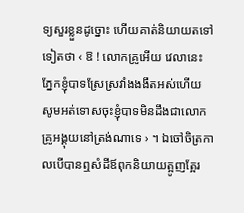ទ្យសួរខ្លួនដូច្នោះ ហើយគាត់និយាយតទៅទៀតថា ‹ ឱ ! លោកគ្រូអើយ វេលានេះ ភ្នែកខ្ញុំបាទស្រែស្រវាំងងងឹតអស់ហើយ សូមអត់ទោសចុះខ្ញុំបាទមិនដឹងជាលោកគ្រូអង្គុយនៅត្រង់ណាទេ › ។ ឯចៅចិត្រកាលបើបានឮសំដីឪពុកនិយាយត្អូញត្អែរ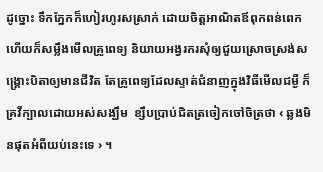ដូច្នោះ ទឹកភ្នែកក៏ហៀរហូរសស្រាក់ ដោយចិត្តអាណិតឪពុកពន់ពេក ហើយក៏សម្លឹងមើលគ្រូពេទ្យ និយាយអង្វរករសុំឲ្យជួយស្រោចស្រង់សង្គ្រោះបិតាឲ្យមានជីវិត តែគ្រូពេទ្យដែលស្ទាត់ជំនាញក្នុងវិធីមើលជម្ងឺ ក៏គ្រវីក្បាលដោយអស់សង្ឃឹម  ខ្សឹបប្រាប់ជិតត្រចៀកចៅចិត្រថា ‹ ឆ្លងមិនផុតអំពីយប់នេះទេ › ។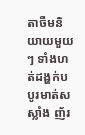តាចឺមនិយាយមួយៗ ទាំងហត់ដង្ហក់បបូរមាត់សស្លាំង ញ័រ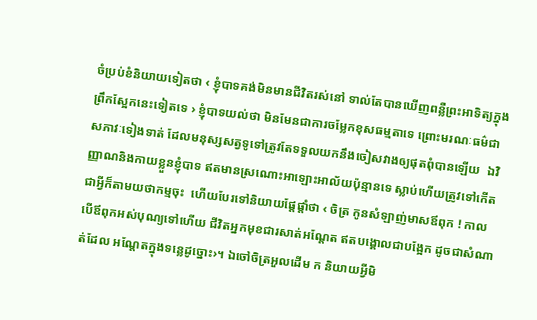ចំប្រប់ខំនិយាយទៀតថា ‹ ខ្ញុំបាទគង់មិនមានជីវិតរស់នៅ ទាល់តែបានឃើញពន្លឺព្រះអាទិត្យក្នុងព្រឹកស្អែកនេះទៀតទេ › ខ្ញុំបាទយល់ថា មិនមែនជាការចម្លែកខុសធម្មតាទេ ព្រោះមរណៈធម៌ជាសភាវៈទៀងទាត់ ដែលមនុស្សសត្វទូទៅត្រូវតែទទួលយកនឹងចៀសវាងឲ្យផុតពុំបានឡើយ  ឯវិញ្ញាណនិងកាយខ្លួនខ្ញុំបាទ ឥតមានស្រណោះអាឡោះអាល័យប៉ុន្មានទេ ស្លាប់ហើយត្រូវទៅកើត           ជាអ្វីក៏តាមយថាកម្មចុះ  ហើយបែរទៅនិយាយផ្ដែផ្ដាំថា ‹ ចិត្រ កូនសំឡាញ់មាសឪពុក ! កាលបើឪពុកអស់បុណ្យទៅហើយ ជីវិតអ្នកមុខជារសាត់អណ្ដែត ឥតបង្គោលជាបង្អែក ដូចជាសំណាត់ដែល អណ្ដែតក្នុងទន្លេដូច្នោះ›។ ឯចៅចិត្រអួលដើម ក និយាយអ្វីមិ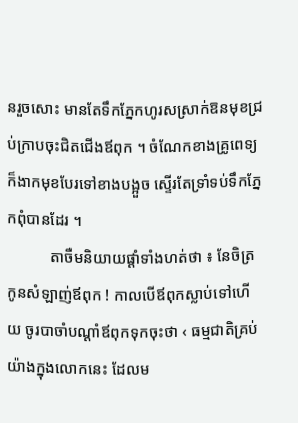នរួចសោះ មានតែទឹកភ្នែកហូរសស្រាក់ឱនមុខជ្រប់ក្រាបចុះជិតជើងឪពុក ។ ចំណែកខាងគ្រូពេទ្យ ក៏ងាកមុខបែរទៅខាងបង្អួច ស្ទើរតែទ្រាំទប់ទឹកភ្នែកពុំបានដែរ ។
           តាចឺមនិយាយផ្ដាំទាំងហត់ថា ៖ នែចិត្រ កូនសំឡាញ់ឪពុក ! កាលបើឪពុកស្លាប់ទៅហើយ ចូរបាចាំបណ្ដាំឪពុកទុកចុះថា ‹ ធម្មជាតិគ្រប់យ៉ាងក្នុងលោកនេះ ដែលម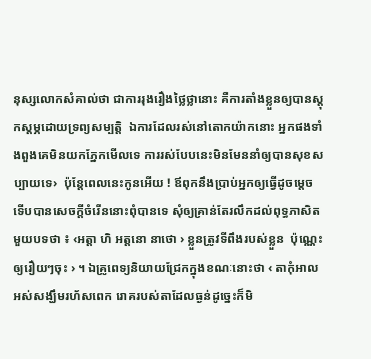នុស្សលោកសំគាល់ថា ជាការរុងរឿងថ្លៃថ្លានោះ គឺការតាំងខ្លួនឲ្យបានស្ដុកស្ដម្ភដោយទ្រព្យសម្បត្តិ  ឯការដែលរស់នៅតោកយ៉ាកនោះ អ្នកផងទាំងពួងគេមិនយកភ្នែកមើលទេ ការរស់បែបនេះមិនមែននាំឲ្យបានសុខសប្បាយទេ›  ប៉ុន្តែពេលនេះកូនអើយ ! ឪពុកនឹងប្រាប់អ្នកឲ្យធ្វើដូចម្ដេច ទើបបានសេចក្ដីចំរើននោះពុំបានទេ សុំឲ្យគ្រាន់តែរលឹកដល់ពុទ្ធភាសិតមួយបទថា ៖ ‹អត្តា ហិ អត្តនោ នាថោ › ខ្លួនត្រូវទីពឹងរបស់ខ្លួន  ប៉ុណ្ណេះឲ្យរឿយៗចុះ › ។ ឯគ្រូពេទ្យនិយាយជ្រែកក្នុងខណៈនោះថា ‹ តាកុំអាលអស់សង្ឃឹមរហ័សពេក រោគរបស់តាដែលធ្ងន់ដូច្នេះក៏មិ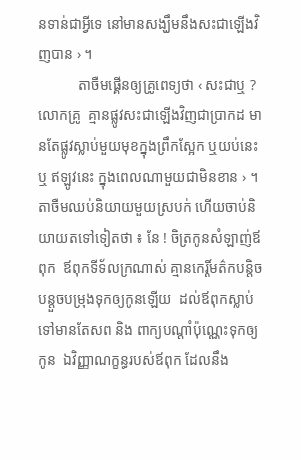នទាន់ជាអ្វីទេ នៅមានសង្ឃឹមនឹងសះជាឡើងវិញបាន › ។
           តាចឺមផ្គើនឲ្យគ្រូពេទ្យថា ‹ សះជាឬ ? លោកគ្រូ  គ្មានផ្លូវសះជាឡើងវិញជាប្រាកដ មានតែផ្លូវស្លាប់មួយមុខក្នុងព្រឹកស្អែក ឬយប់នេះ ឬ ឥឡូវនេះ ក្នុងពេលណាមួយជាមិនខាន › ។ តាចឺមឈប់និយាយមួយស្របក់ ហើយចាប់និយាយតទៅទៀតថា ៖ នែ ! ចិត្រកូនសំឡាញ់ឪពុក  ឪពុកទីទ័លក្រណាស់ គ្មានកេរ្តិ៍មត៌កបន្តិចបន្តួចបម្រុងទុកឲ្យកូនឡើយ  ដល់ឪពុកស្លាប់ទៅមានតែសព និង ពាក្យបណ្ដាំប៉ុណ្ណេះទុកឲ្យកូន  ឯវិញ្ញាណក្ខន្ធរបស់ឪពុក ដែលនឹង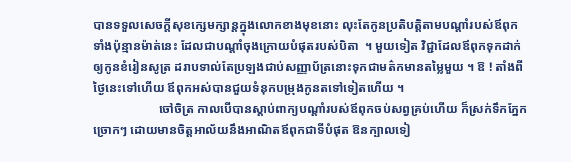បានទទួលសេចក្ដីសុខក្សេមក្សាន្តក្នុងលោកខាងមុខនោះ លុះតែកូនប្រតិបត្តិតាមបណ្ដាំរបស់ឪពុកទាំងប៉ុន្មានម៉ាត់នេះ ដែលជាបណ្ដាំចុងក្រោយបំផុតរបស់បិតា  ។ មួយទៀត វិជ្ជាដែលឪពុកទុកដាក់ឲ្យកូនខំរៀនសូត្រ ដរាបទាល់តែប្រឡងជាប់សញ្ញាប័ត្រនោះទុកជាមត៌កមានតម្លៃមួយ ។ ឱ ! តាំងពីថ្ងៃនេះទៅហើយ ឪពុកអស់បានជួយទំនុកបម្រុងកូនតទៅទៀតហើយ ។
                     ចៅចិត្រ កាលបើបានស្ដាប់ពាក្យបណ្ដាំរបស់ឪពុកចប់សព្វគ្រប់ហើយ ក៏ស្រក់ទឹកភ្នែកច្រោកៗ ដោយមានចិត្តអាល័យនឹងអាណិតឪពុកជាទីបំផុត ឱនក្បាលទៀ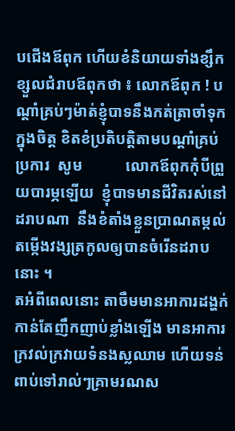បជើងឪពុក ហើយខំនិយាយទាំងខ្សឹកខ្សួលជំរាបឪពុកថា ៖ លោកឪពុក ! បណ្ដាំគ្រប់ៗម៉ាត់ខ្ញុំបាទនឹងកត់ត្រាចាំទុកក្នុងចិត្ត ខិតខំប្រតិបត្តិតាមបណ្ដាំគ្រប់ប្រការ  សូម           លោកឪពុកកុំបីព្រួយបារម្ភឡើយ  ខ្ញុំបាទមានជីវិតរស់នៅដរាបណា  នឹងខំតាំងខ្លួនប្រាណតម្កល់តម្កើងវង្សត្រកូលឲ្យបានចំរើនដរាបនោះ ។
តអំពីពេលនោះ តាចឺមមានអាការដង្ហក់កាន់តែញឹកញាប់ខ្លាំងឡើង មានអាការក្រវល់ក្រវាយទំនងស្លឈាម ហើយទន់ពាប់ទៅរាល់ៗគ្រាមរណស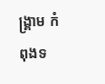ង្គ្រាម កំពុងទ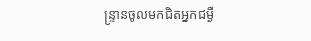ន្ទ្រានចូលមកជិតអ្នកជម្ងឺ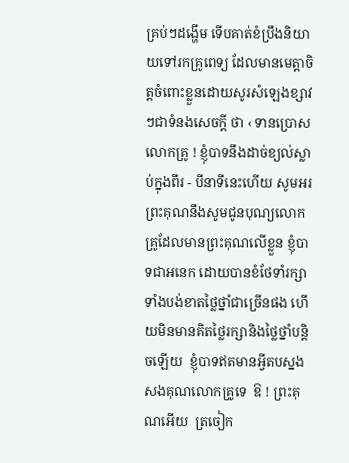គ្រប់ៗដង្ហើម ទើបគាត់ខំប្រឹងនិយាយទៅរកគ្រូពេទ្យ ដែលមានមេត្តាចិត្តចំពោះខ្លួនដោយសូរសំឡេងខ្សាវៗជាទំនងសេចក្ដី ថា ‹ ទានប្រោសលោកគ្រូ ! ខ្ញុំបាទនឹងដាច់ខ្យល់ស្លាប់ក្នុងពីរ - បីនាទីនេះហើយ សូមអរព្រះគុណនឹងសូមជូនបុណ្យលោកគ្រូដែលមានព្រះគុណលើខ្លួន ខ្ញុំបាទជាអនេក ដោយបានខំថែទាំរក្សាទាំងបង់ខាតថ្លៃថ្នាំជាច្រើនផង ហើយមិនមានគិតថ្លៃរក្សានិងថ្លៃថ្នាំបន្តិចឡើយ  ខ្ញុំបាទឥតមានអ្វីតបស្នងសងគុណលោកគ្រូទេ  ឱ ! ព្រះគុណអើយ  ត្រចៀក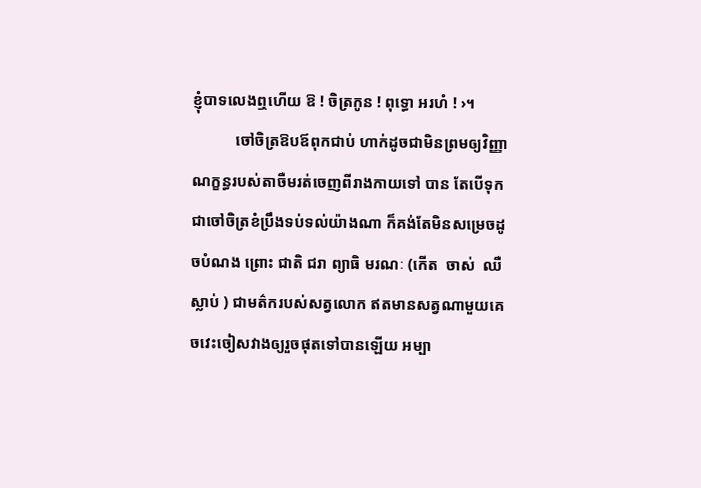ខ្ញុំបាទលេងឮហើយ ឱ ! ចិត្រកូន ! ពុទ្ធោ អរហំ ! ›។
           ចៅចិត្រឱបឪពុកជាប់ ហាក់ដូចជាមិនព្រមឲ្យវិញ្ញាណក្ខន្ធរបស់តាចឺមរត់ចេញពីរាងកាយទៅ បាន តែបើទុកជាចៅចិត្រខំប្រឹងទប់ទល់យ៉ាងណា ក៏គង់តែមិនសម្រេចដូចបំណង ព្រោះ ជាតិ ជរា ព្យាធិ មរណៈ (កើត  ចាស់  ឈឺ  ស្លាប់ ) ជាមត៌ករបស់សត្វលោក ឥតមានសត្វណាមួយគេចវេះចៀសវាងឲ្យរួចផុតទៅបានឡើយ អម្បា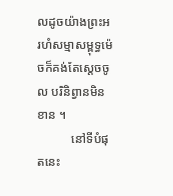លដូចយ៉ាងព្រះអរហំសម្មាសម្ពុទ្ធម៉េចក៏គង់តែស្ដេចចូល បរិនិព្វានមិនខាន ។
           នៅទីបំផុតនេះ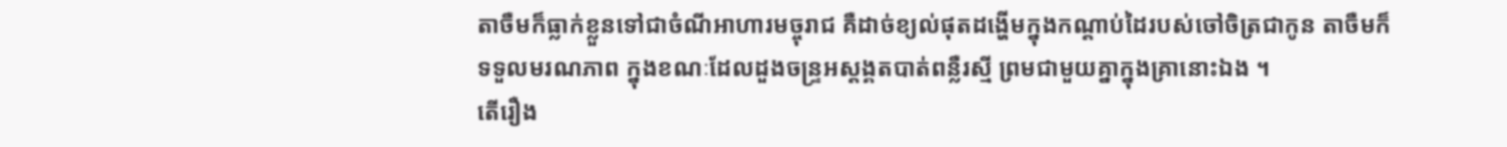តាចឺមក៏ធ្លាក់ខ្លួនទៅជាចំណីអាហារមច្ចុរាជ គឺដាច់ខ្យល់ផុតដង្ហើមក្នុងកណ្ដាប់ដៃរបស់ចៅចិត្រជាកូន តាចឺមក៏ទទួលមរណភាព ក្នុងខណៈដែលដួងចន្ទ្រអស្ដង្គតបាត់ពន្លឺរស្មី ព្រមជាមួយគ្នាក្នុងគ្រានោះឯង ។
តើរឿង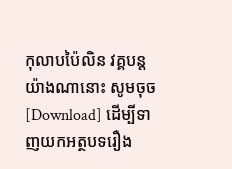កុលាបប៉ៃលិន វគ្គបន្តយ៉ាងណានោះ សូមចុច [Download] ដើម្បីទាញយកអត្ថបទរឿង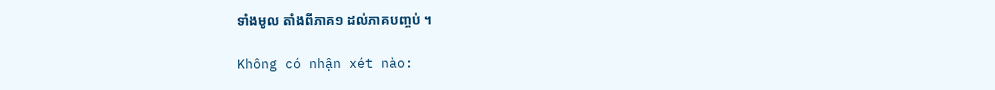ទាំងមូល តាំងពីភាគ១ ដល់ភាគបញ្ចប់ ។

Không có nhận xét nào: